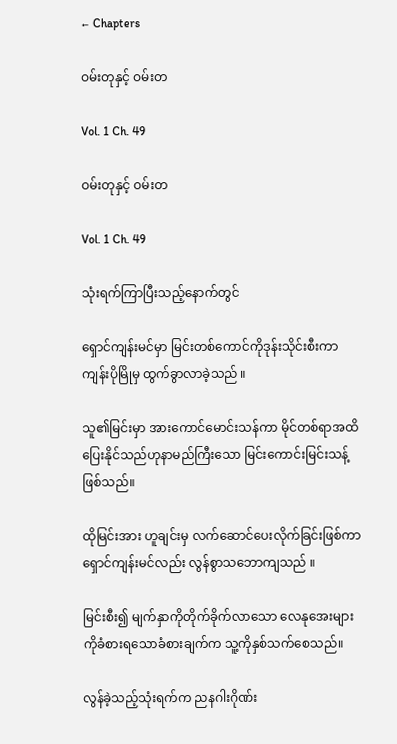← Chapters

ဝမ်းတုနှင့် ဝမ်းတ

Vol. 1 Ch. 49

ဝမ်းတုနှင့် ဝမ်းတ

Vol. 1 Ch. 49

သုံးရက်ကြာပြီးသည့်နောက်တွင်

ရှောင်ကျန်းမင်မှာ မြင်းတစ်ကောင်ကိုဒုန်းသိုင်းစီးကာ ကျန်းပိုမြိုမှ ထွက်ခွာလာခဲ့သည် ။

သူ၏မြင်းမှာ အားကောင်မောင်းသန်ကာ မိုင်တစ်ရာအထိပြေးနိုင်သည်ဟုနာမည်ကြီးသော မြင်းကောင်းမြင်းသန့်ဖြစ်သည်။

ထိုမြင်းအား ဟူချင်းမှ လက်ဆောင်ပေးလိုက်ခြင်းဖြစ်ကာ ရှောင်ကျန်းမင်လည်း လွန်စွာသဘောကျသည် ။

မြင်းစီး၍ မျက်နှာကိုတိုက်ခိုက်လာသော လေနုအေးများကိုခံစားရသောခံစားချက်က သူ့ကိုနှစ်သက်စေသည်။

လွန်ခဲ့သည့်သုံးရက်က ညနဂါးဂိုဏ်း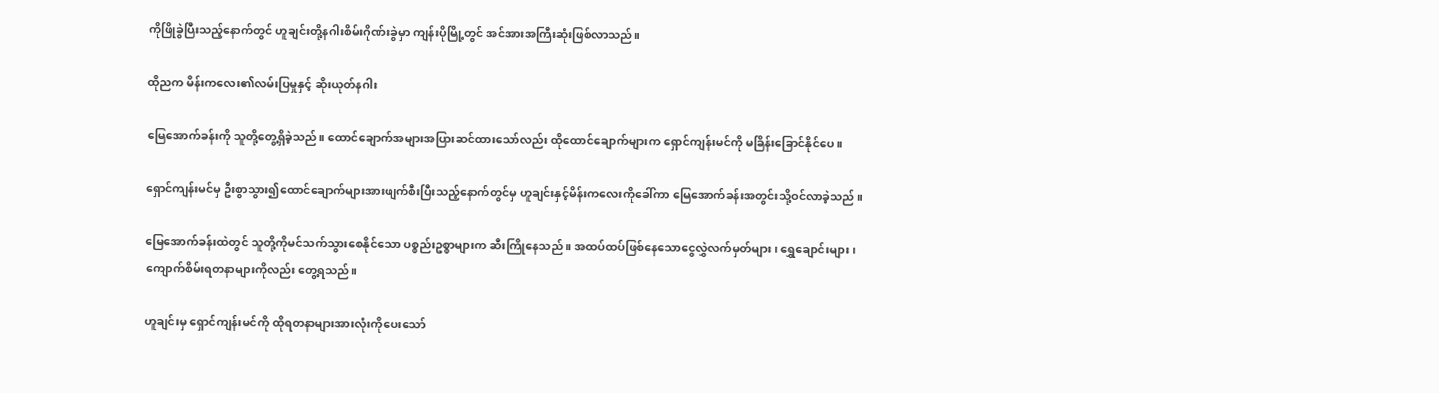ကိုဖြိုခွဲပြီးသည့်နောက်တွင် ဟူချင်းတို့နဂါးစိမ်းဂိုဏ်းခွဲမှာ ကျန်းပိုမြို့တွင် အင်အားအကြီးဆုံးဖြစ်လာသည်။

ထိုညက မိန်းကလေး၏လမ်းပြမှုနှင့် ဆိုးယုတ်နဂါး

မြေ‌အောက်ခန်းကို သူတို့တွေ့ရှိခဲ့သည်။ ထောင်ချောက်အများအပြားဆင်ထားသော်လည်း ထိုထောင်ချောက်များက ရှောင်ကျန်းမင်ကို မခြိန်းခြောင်နိုင်ပေ ။

ရှောင်ကျန်းမင်မှ ဦးစွာသွား၍ထောင်ချောက်များအားဖျက်စီးပြီးသည့်နောက်တွင်မှ ဟူချင်းနှင့်မိန်းကလေးကိုခေါ်ကာ မြေအောက်ခန်းအတွင်းသို့ဝင်လာခဲ့သည် ။

မြေအောက်ခန်းထဲတွင် သူတို့ကိုမင်သက်သွားစေနိုင်သော ပစ္စည်းဥစ္စာများက ဆီးကြိုနေသည် ။ အထပ်ထပ်ဖြစ်နေသောငွေလွှဲလက်မှတ်များ ၊ ရွှေချောင်းများ ၊ ကျောက်စိမ်းရတနာများကိုလည်း တွေ့ရသည်။

ဟူချင်းမှ ရှောင်ကျန်းမင်ကို ထိုရတနာများအားလုံးကိုပေးသော်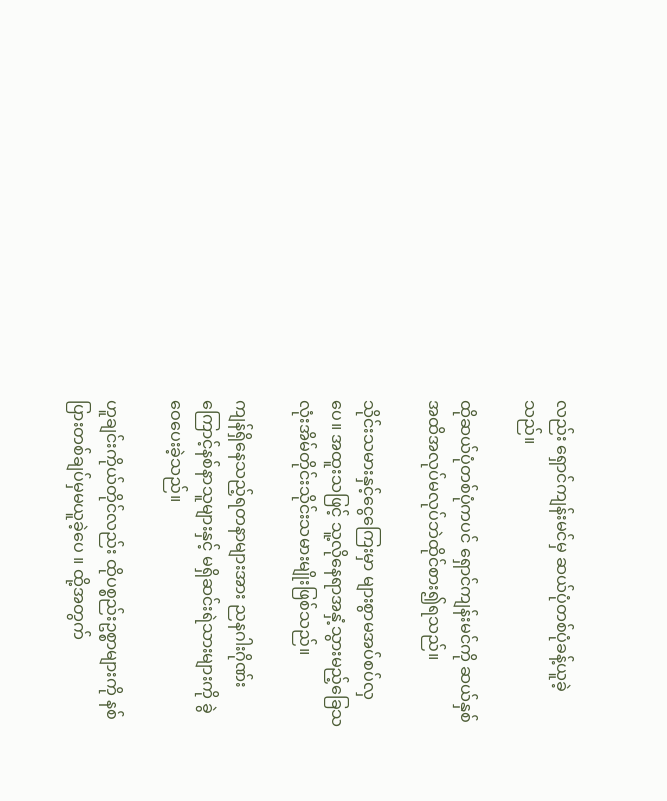လည်း ရှောင်ကျန်းမင်မှ ဆယ်ပုံတစ်ပုံခန့်ယူခဲ့သည်။

ထိုဆယ်ပုံတစ်ပုံကပင် ရှောင်ကျန်းမင်ကို ဆယ်နှစ်အထိအလုပ်မလုပ်ဘဲထိုင်စား၍ရသည်။

သိုင်းသမားနှင့်ငွေကြေးမှာ များစွာမအပ်စပ်လှပေ။ အထူးသဖြင့် သူ့လိုနေရာအနှံ့သွားမည့်ခြေသလုံးအိမ်တိုင်းသိုင်းသမားမျိုးဖြစ်သည်။

ကျန်ရှိနေသည့်ရတနာများအား ညနဂါးဂိုဏ်းကြောင့်နစ်နာသူများနှင့် မရှိဆင်းရဲသားများကို ခွဲဝေပေးခဲ့သည်။

ဟူချင်းကိုယ်တိုင်လည်း ထိုပစ္စည်းဥစ္စာများကို နစ်ပြားတစ်ချပ်မှမယူခဲ့ပေ ။ ထို့အတွက်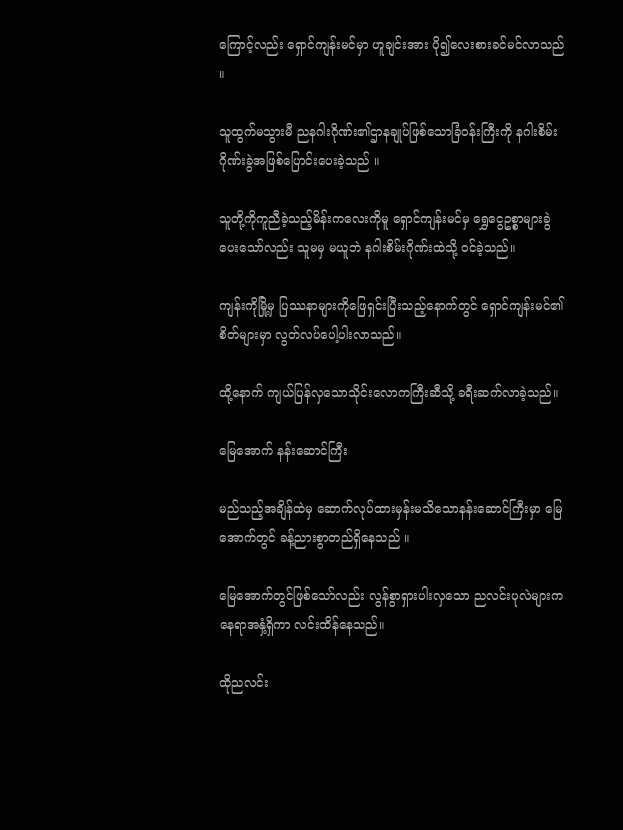ကြောင့်လည်း ရှောင်ကျန်းမင်မှာ ဟူချင်းအား ပို၍လေးစားခင်မင်လာသည် ။

သူထွက်မသွားမီ ညနဂါးဂိုဏ်း၏ဌာနချုပ်ဖြစ်သောခြံဝန်းကြီးကို နဂါးစိမ်းဂိုဏ်းခွဲအဖြစ်ပြောင်းပေးခဲ့သည် ။

သူတို့ကိုကူညီခဲ့သည့်မိန်းကလေးကိုမူ ရှောင်ကျန်းမင်မှ ရွှေငွေဥစ္စာများခွဲပေးသော်လည်း သူမမှ မယူဘဲ နဂါးစိမ်းဂိုဏ်းထဲသို့ ဝင်ခဲ့သည်။

ကျန်းကိုမြို့မှ ပြဿနာများကိုဖြေရှင်းပြီးသည့်နောက်တွင် ရှောင်ကျန်းမင်၏စိတ်များမှာ လွတ်လပ်ပေါ့ပါးလာသည်။

ထို့နောက် ကျယ်ပြန်လှသောသိုင်းလောကကြီးဆီသို့ ခရီးဆက်လာခဲ့သည်။

မြေအောက် နန်းဆောင်ကြီး

မည်သည့်အချိန်ထဲမှ ဆောက်လုပ်ထားမှန်းမသိသောနန်းဆောင်ကြီးမှာ မြေအောက်တွင် ခန့်ညားစွာတည်ရှိနေသည် ။

မြေအောက်တွင်ဖြစ်သော်လည်း လွန်စွာရှားပါးလှသော ညလင်းပုလဲများကနေရာအနှံ့ရှိကာ လင်းထိန်နေသည်။

ထိုညလင်း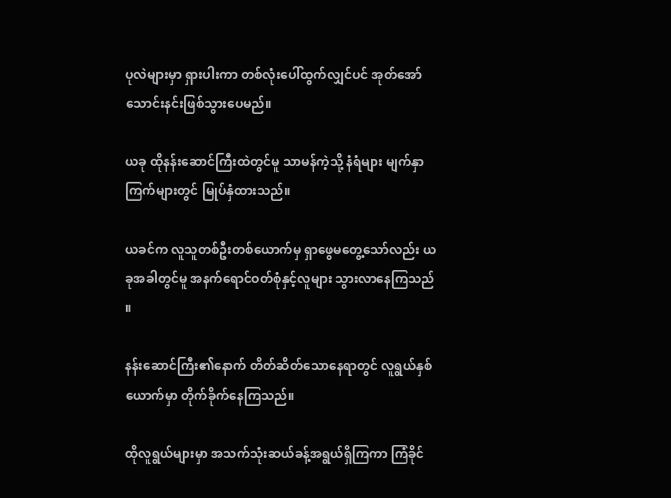ပုလဲများမှာ ရှားပါးကာ တစ်လုံးပေါ်ထွက်လျှင်ပင် အုတ်အော်သောင်းနင်းဖြစ်သွားပေမည်။

ယခု ထိုနန်းဆောင်ကြီးထဲတွင်မူ သာမန်ကဲ့သို့ ‌နံရံများ မျက်နှာကြက်များတွင် မြုပ်နှံထားသည်။

ယခင်က လူသူတစ်ဦးတစ်ယောက်မှ ရှာဖွေမတွေ့သော်လည်း ယခုအခါတွင်မူ အနက်ရောင်ဝတ်စုံနှင့်လူများ သွားလာနေကြသည် ။

နန်းဆောင်ကြီး၏နောက် တိတ်ဆိတ်သောနေရာတွင် လူရွယ်နှစ်ယောက်မှာ တိုက်ခိုက်နေကြသည်။

ထိုလူရွယ်များမှာ အသက်သုံးဆယ်ခန့်အရွယ်ရှိကြကာ ကြံခိုင်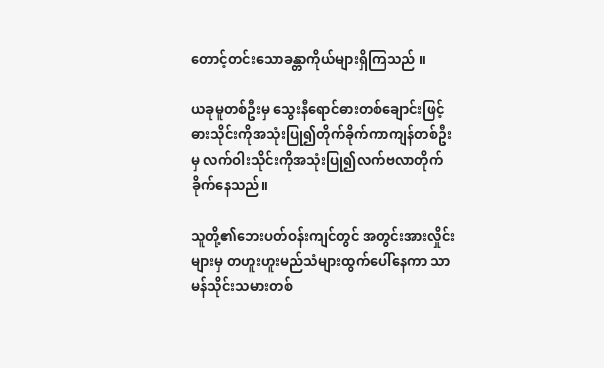တောင့်တင်း‌သောခန္တာကိုယ်များရှိကြသည် ။

ယခုမူတစ်ဦးမှ သွေးနီရောင်ဓားတစ်ချောင်းဖြင့် ဓားသိုင်းကိုအသုံးပြု၍တိုက်ခိုက်ကာကျန်တစ်ဦးမှ လက်ဝါးသိုင်းကိုအသုံးပြု၍လက်ဗလာတိုက်ခိုက်နေသည်။

သူတို့၏ဘေးပတ်ဝန်းကျင်တွင် အတွင်းအားလှိုင်းများမှ တဟူးဟူးမည်သံများထွက်ပေါ်နေကာ သာမန်သိုင်းသမားတစ်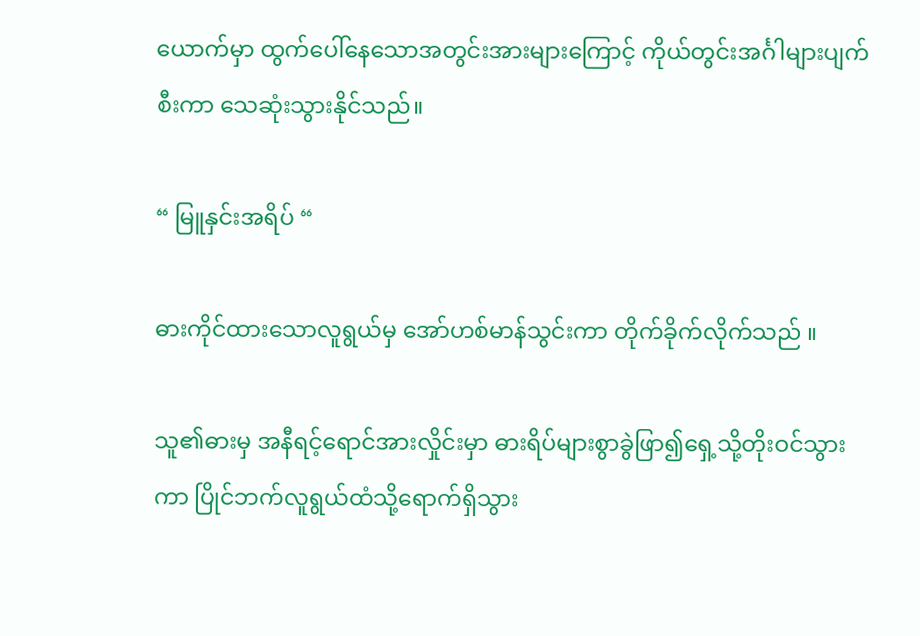ယောက်မှာ ထွက်ပေါ်နေသောအတွင်းအားများကြောင့် ကိုယ်တွင်းအင်္ဂါများပျက်စီးကာ သေဆုံးသွားနိုင်သည်။

“ မြူနှင်းအရိပ် “

ဓားကိုင်ထားသောလူရွယ်မှ အော်ဟစ်မာန်သွင်းကာ တိုက်ခိုက်လိုက်သည် ။

သူ၏ဓားမှ အနီရင့်ရောင်အားလှိုင်းမှာ ဓားရိပ်များစွာခွဲဖြာ၍ရှေ့သို့တိုးဝင်သွားကာ ပြိုင်ဘက်လူရွယ်ထံသို့ရောက်ရှိသွား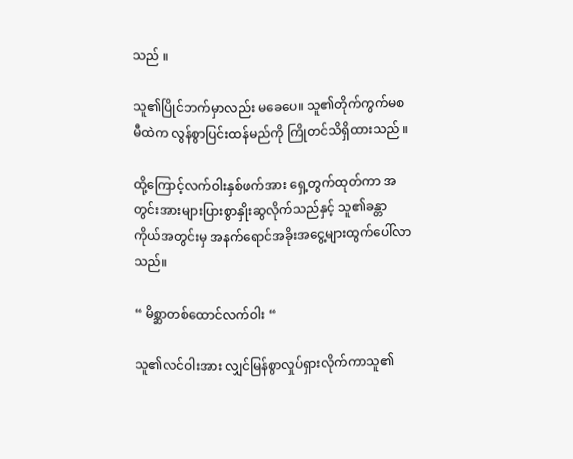သည် ။

သူ၏ပြိုင်ဘက်မှာလည်း မခေပေ။ သူ၏တိုက်ကွက်မစမီထဲက လွန်စွာပြင်းထန်မည်ကို ကြိုတင်သိရှိထားသည် ။

ထို့ကြောင့်လက်ဝါးနှစ်ဖက်အား ရှေ့တွက်ထုတ်ကာ အတွင်းအားများပြားစွာနှိုးဆွလိုက်သည်နှင့် သူ၏ခန္တာကိုယ်အတွင်းမှ အနက်ရောင်အခိုးအငွေ့များထွက်ပေါ်လာသည်။

“ မိစ္ဆာတစ်ထောင်လက်ဝါး “

သူ၏လင်ဝါးအား လျှင်မြန်စွာလှုပ်ရှားလိုက်ကာသူ၏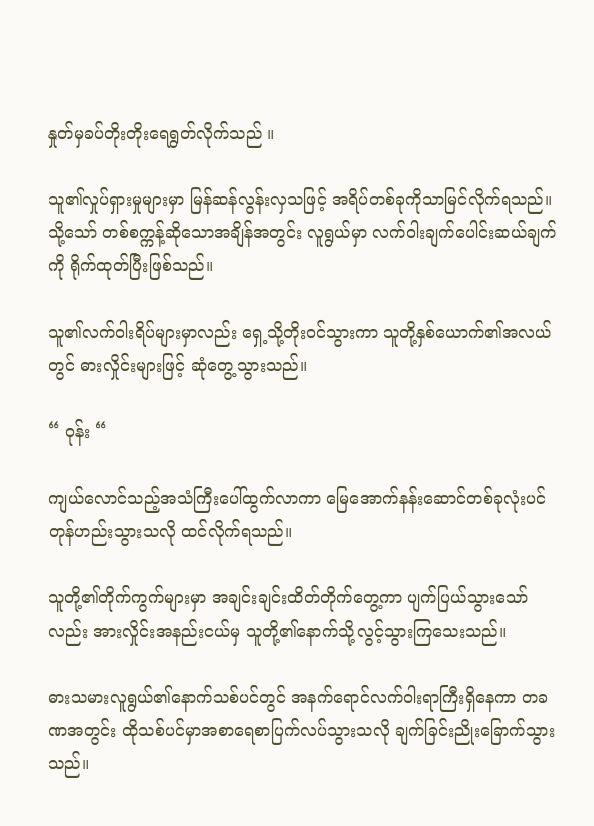နှုတ်မှခပ်တိုး‌တိုးရေရွတ်လိုက်သည် ။

သူ၏လှုပ်ရှားမှုများမှာ မြန်ဆန်လွန်းလှသဖြင့် အရိပ်တစ်ခုကိုသာမြင်လိုက်ရသည်။ သို့သော် တစ်စက္ကန့်ဆိုသောအချိန်အတွင်း လူရွယ်မှာ လက်ဝါးချက်ပေါင်းဆယ်ချက်ကို ရိုက်ထုတ်ပြီးဖြစ်သည်။

သူ၏လက်ဝါးရိပ်များမှာလည်း ရှေ့သို့တိုးဝင်သွားကာ သူတို့နှစ်ယောက်၏အလယ်တွင် ဓားလှိုင်းများဖြင့် ဆုံတွေ့သွားသည်။

“ ဝုန်း “

ကျယ်လောင်သည့်အသံကြီးပေါ်ထွက်လာကာ မြေအောက်နန်းဆောင်တစ်ခုလုံးပင် တုန်ဟည်းသွားသလို ထင်လိုက်ရသည်။

သူတို့၏တိုက်ကွက်များမှာ အချင်းချင်းထိတ်တိုက်တွေ့ကာ ပျက်ပြယ်သွားသော်လည်း အားလှိုင်းအနည်းငယ်မှ သူတို့၏နောက်သို့လွင့်သွားကြသေးသည်။

ဓားသမားလူရွယ်၏နောက်သစ်ပင်တွင် အနက်ရောင်လက်ဝါးရာကြီးရှိနေကာ တခဏအတွင်း ထိုသစ်ပင်မှာအစာရေစာပြက်လပ်သွားသလို ချက်ခြင်းညိုးခြောက်သွားသည်။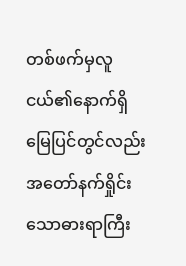တစ်ဖက်မှလူငယ်၏နောက်ရှိ မြေပြင်တွင်လည်း အတော်နက်ရှိုင်းသောဓားရာကြီး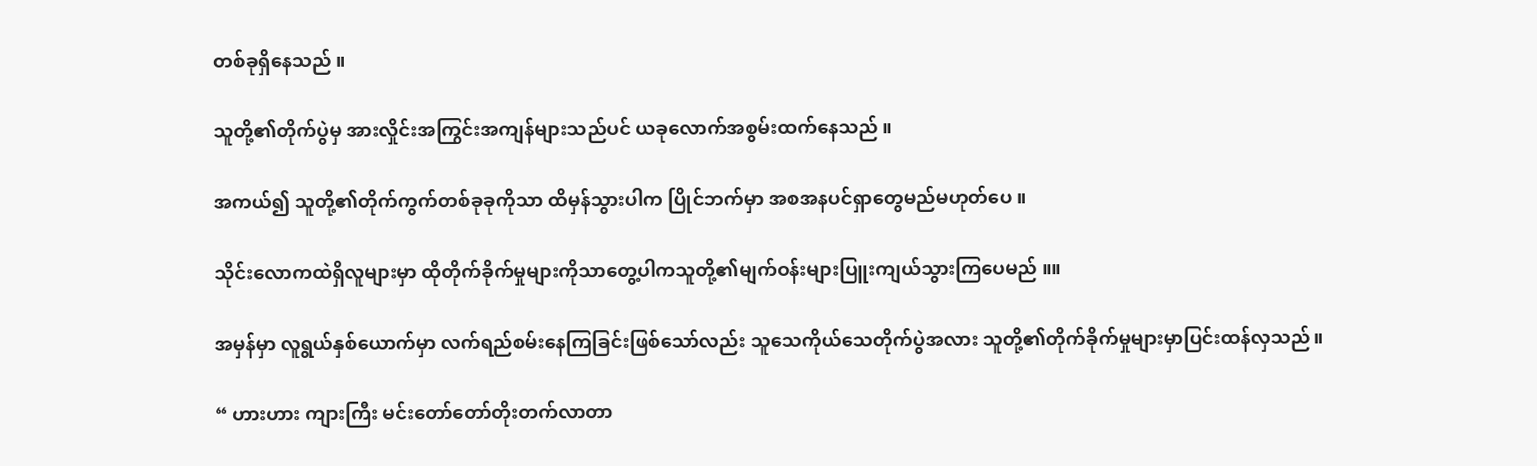တစ်ခုရှိနေသည် ။

သူတို့၏တိုက်ပွဲမှ အားလှိုင်းအကြွင်းအကျန်များသည်ပင် ယခုလောက်အစွမ်းထက်နေသည် ။

အကယ်၍ သူတို့၏တိုက်ကွက်တစ်ခုခုကိုသာ ထိမှန်သွားပါက ပြိုင်ဘက်မှာ အစအနပင်ရှာတွေမည်မဟုတ်ပေ ။

သိုင်းလောကထဲရှိလူများမှာ ထိုတိုက်ခိုက်မှုများကိုသာတွေ့ပါကသူတို့၏မျက်ဝန်းများပြူးကျယ်သွားကြပေမည် ။။

အမှန်မှာ လူရွယ်နှစ်ယောက်မှာ လက်ရည်စမ်းနေကြခြင်းဖြစ်သော်လည်း သူ‌သေကိုယ်သေတိုက်ပွဲအလား သူတို့၏တိုက်ခိုက်မှုများမှာပြင်းထန်လှသည်။

“ ဟားဟား ကျားကြီး မင်းတော်တော်တိုးတက်လာတာ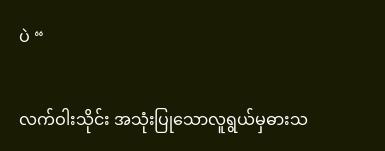ပဲ “

လက်ဝါးသိုင်း အသုံးပြုသောလူရွယ်မှဓားသ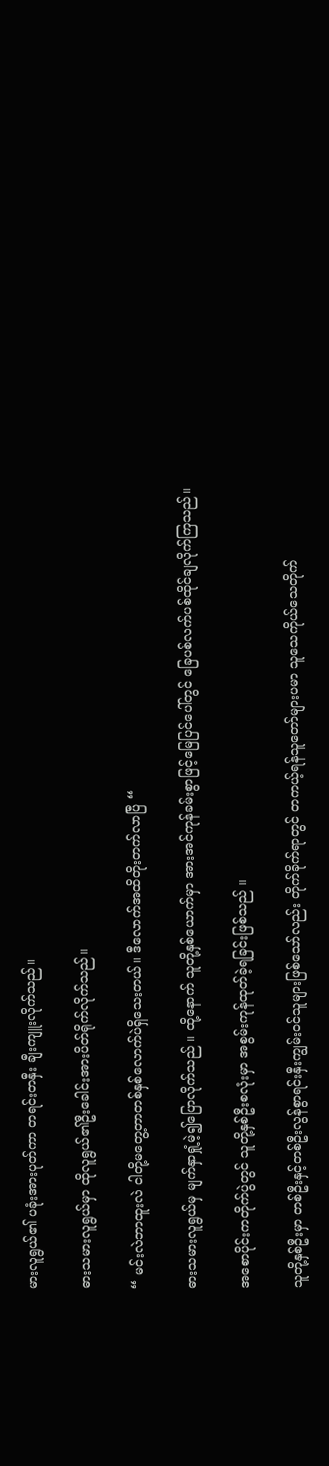မားလူရွယ်၏ ပခုံးအားပုတ်ကာ တရင်းတနှီး ချီးကျူးလိုက်သည်။

ဓားသမားလူရွယ်မှာ ထိုလူရွယ်၏ဦးခေါင်းအားပိတ်ရိုက်လိုက်သည်။

“ မင်းလဲဘာထူးလဲ ငါတို့မတွေ့တာတစ်နှစ်လောက်ပဲရှိသေးတယ်။ ဒီလောက်အထိတိုးတက်လာပြီ “

ဓားသမားလူရွယ်မှ မျက်နှာရှုံ့မဲ့၍ပြောလိုက်သည် ။ ထို့နောက် သူတို့နှစ်ယောက်မှာ အားအင်ကုန်ခမ်းစွာဖြင့်မြေပြင်ပေါ်တွင် ခြေပစ်လက်ပစ်ထိုင်ချလိုက်ကြသည်။

အစောပိုင်းကတိုက်ပွဲတွင် သူတို့နှစ်ဦးစလုံးမှာ အစွမ်းကုန်ထုတ်ခဲ့ရခြင်းဖြစ်သည် ။

သူတို့နှစ်ဦးမှာ တစ်ဦးနှင့်တစ်ဦးလွန်စွာရင်းနှီးကျွမ်းဝင်သူများဖြစ်သော်လည်း တိုက်ခိုက်ရာတွင် တကယ့်ရန်သူတော်များပမာ သူသေကိုယ်သေတိုက်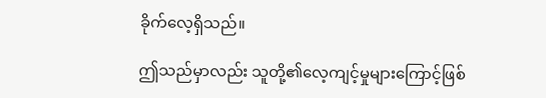ခိုက်လေ့ရှိသည်။

ဤသည်မှာလည်း သူတို့၏လေ့ကျင့်မှုများကြောင့်ဖြစ်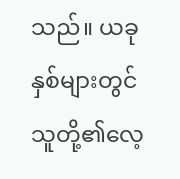သည်။ ယခုနှစ်များတွင် သူတို့၏လေ့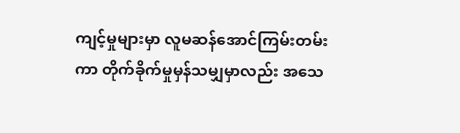ကျင့်မှုများမှာ လူမဆန်အောင်ကြမ်းတမ်းကာ တိုက်ခိုက်မှုမှန်သမျှမှာလည်း အသေ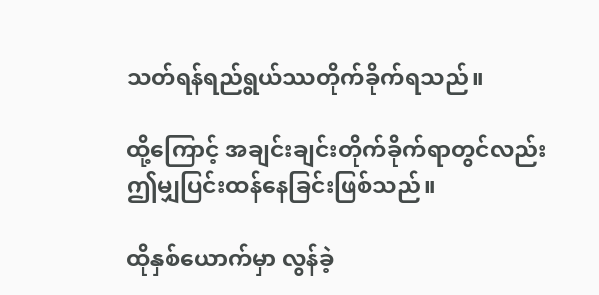သတ်ရန်ရည်ရွယ်ဿတိုက်ခိုက်ရသည်။

ထို့ကြောင့် အချင်းချင်းတိုက်ခိုက်ရာတွင်လည်း ဤမျှပြင်းထန်နေခြင်းဖြစ်သည်။

ထိုနှစ်ယောက်မှာ လွန်ခဲ့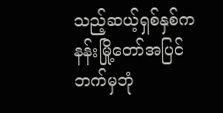သည့်ဆယ့်ရှစ်နှစ်က နန်းမြို့တော်အပြင်ဘက်မှဘုံ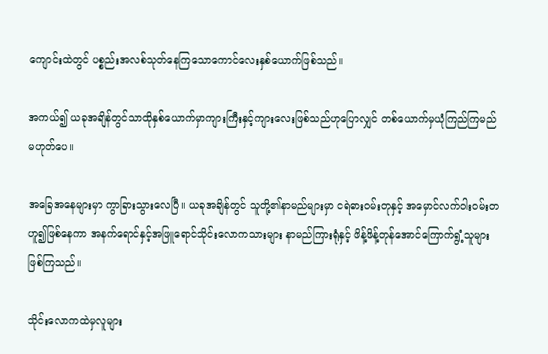ကျောင်းထဲတွင် ပစ္စည်းအလစ်သုတ်နေကြသောကောင်လေးနှစ်ယောက်ဖြစ်သည်။

အကယ်၍ ယခုအချိန်တွင်သာထိုနှစ်ယောက်မှာကျားကြီးနှင့်ကျားလေးဖြစ်သည်ဟုပြောလျှင် တစ်ယောက်မှယုံကြည်ကြမည်မဟုတ်ပေ။

အခြေအနေများမှာ ကွာခြားသွားလေပြီ။ ယခုအချိန်တွင် သူတို့၏နာမည်များမှာ ငရဲဓားဝမ်းတုနှင့် အမှောင်လက်ဝါးဝမ်းတဟူ၍ဖြစ်နေကာ အနက်ရောင်နှင့်အဖြူရောင်သိုင်းလောကသားများ နာမည်ကြားရုံနှင့် ဖိန့်ဖိန့်တုန်အောင်ကြောက်ရွံ့သူများဖြစ်ကြသည်။

သိုင်းလောကထဲမှလူများ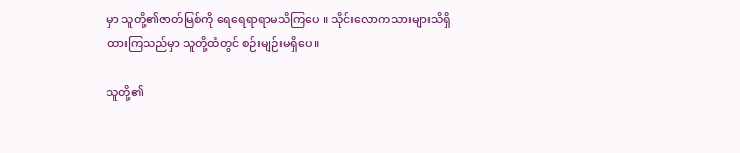မှာ သူတို့၏ဇာတ်မြစ်ကို ရေရေရာရာမသိကြပေ ။ သိုင်းလောကသားများသိရှိထားကြသည်မှာ သူတို့ထံတွင် စဉ်းမျဉ်းမရှိပေ။

သူတို့၏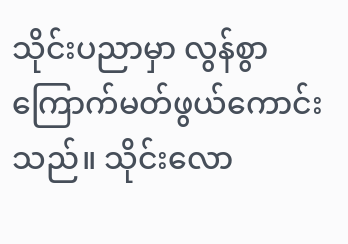သိုင်းပညာမှာ လွန်စွာကြောက်မတ်ဖွယ်ကောင်းသည်။ သိုင်းလော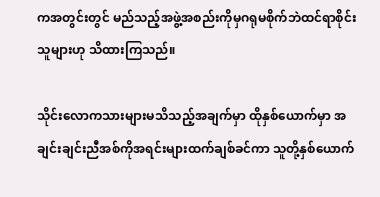ကအတွင်းတွင် မည်သည့်အဖွဲ့အစည်းကိုမှဂရုမစိုက်ဘဲထင်ရာစိုင်းသူများဟု သိထားကြသည်။

သိုင်းလောကသားများမသိသည့်အချက်မှာ ထိုနှစ်ယောက်မှာ အချင်းချင်းညီအစ်ကိုအရင်းများထက်ချစ်ခင်ကာ သူတို့နှစ်ယောက်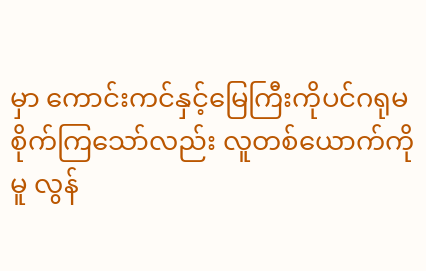မှာ ကောင်းကင်နှင့်မြေကြီးကိုပင်ဂရုမစိုက်ကြသော်လည်း လူတစ်ယောက်ကိုမူ လွန်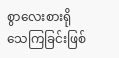စွာလေးစားရိုသေကြခြင်းဖြစ်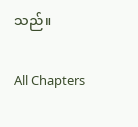သည်။

All Chapters